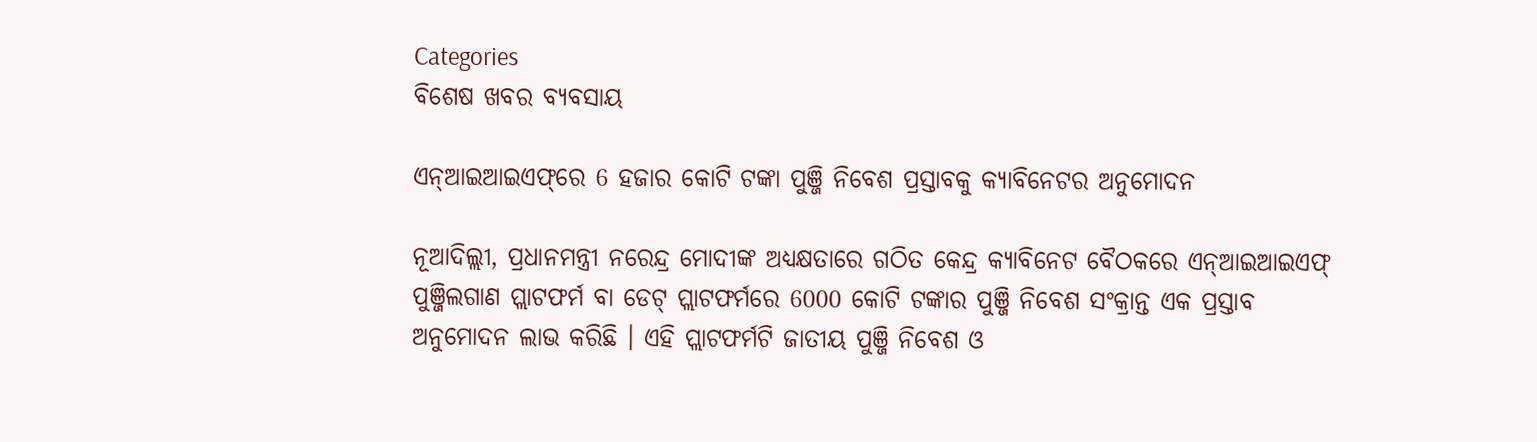Categories
ବିଶେଷ ଖବର ବ୍ୟବସାୟ

ଏନ୍‌ଆଇଆଇଏଫ୍‌ରେ 6 ହଜାର କୋଟି ଟଙ୍କା ପୁଞ୍ଜି ନିବେଶ ପ୍ରସ୍ତାବକୁ କ୍ୟାବିନେଟର ଅନୁମୋଦନ

ନୂଆଦିଲ୍ଲୀ, ପ୍ରଧାନମନ୍ତ୍ରୀ ନରେନ୍ଦ୍ର ମୋଦୀଙ୍କ ଅଧ୍ୟକ୍ଷତାରେ ଗଠିତ କେନ୍ଦ୍ର କ୍ୟାବିନେଟ ବୈଠକରେ ଏନ୍‌ଆଇଆଇଏଫ୍‌ ପୁଞ୍ଜିଲଗାଣ ପ୍ଲାଟଫର୍ମ ବା ଡେଟ୍‌ ପ୍ଲାଟଫର୍ମରେ 6000 କୋଟି ଟଙ୍କାର ପୁଞ୍ଜି ନିବେଶ ସଂକ୍ରାନ୍ତ ଏକ ପ୍ରସ୍ତାବ ଅନୁମୋଦନ ଲାଭ କରିଛି । ଏହି ପ୍ଲାଟଫର୍ମଟି ଜାତୀୟ ପୁଞ୍ଜି ନିବେଶ ଓ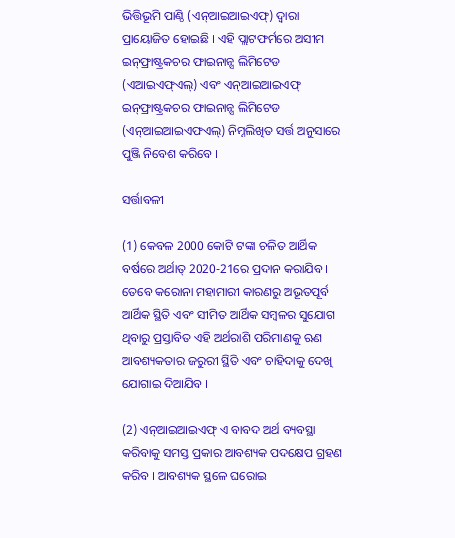ଭିତ୍ତିଭୂମି ପାଣ୍ଠି (ଏନ୍‌ଆଇଆଇଏଫ୍‌) ଦ୍ୱାରା ପ୍ରାୟୋଜିତ ହୋଇଛି । ଏହି ପ୍ଲାଟଫର୍ମରେ ଅସୀମ ଇନ୍‌ଫ୍ରାଷ୍ଟ୍ରକଚର ଫାଇନାନ୍ସ ଲିମିଟେଡ (ଏଆଇଏଫ୍‌ଏଲ୍‌) ଏବଂ ଏନ୍‌ଆଇଆଇଏଫ୍‌ ଇନ୍‌ଫ୍ରାଷ୍ଟ୍ରକଚର ଫାଇନାନ୍ସ ଲିମିଟେଡ (ଏନ୍‌ଆଇଆଇଏଫଏଲ୍‌) ନିମ୍ନଲିଖିତ ସର୍ତ୍ତ ଅନୁସାରେ ପୁଞ୍ଜି ନିବେଶ କରିବେ ।

ସର୍ତ୍ତାବଳୀ

(1) କେବଳ 2000 କୋଟି ଟଙ୍କା ଚଳିତ ଆର୍ଥିକ ବର୍ଷରେ ଅର୍ଥାତ୍‌ 2020-21ରେ ପ୍ରଦାନ କରାଯିବ । ତେବେ କରୋନା ମହାମାରୀ କାରଣରୁ ଅଭୂତପୂର୍ବ ଆର୍ଥିକ ସ୍ଥିତି ଏବଂ ସୀମିତ ଆର୍ଥିକ ସମ୍ବଳର ସୁଯୋଗ ଥିବାରୁ ପ୍ରସ୍ତାବିତ ଏହି ଅର୍ଥରାଶି ପରିମାଣକୁ ଋଣ ଆବଶ୍ୟକତାର ଜରୁରୀ ସ୍ଥିତି ଏବଂ ଚାହିଦାକୁ ଦେଖି ଯୋଗାଇ ଦିଆଯିବ ।

(2) ଏନ୍‌ଆଇଆଇଏଫ୍‌ ଏ ବାବଦ ଅର୍ଥ ବ୍ୟବସ୍ଥା କରିବାକୁ ସମସ୍ତ ପ୍ରକାର ଆବଶ୍ୟକ ପଦକ୍ଷେପ ଗ୍ରହଣ କରିବ । ଆବଶ୍ୟକ ସ୍ଥଳେ ଘରୋଇ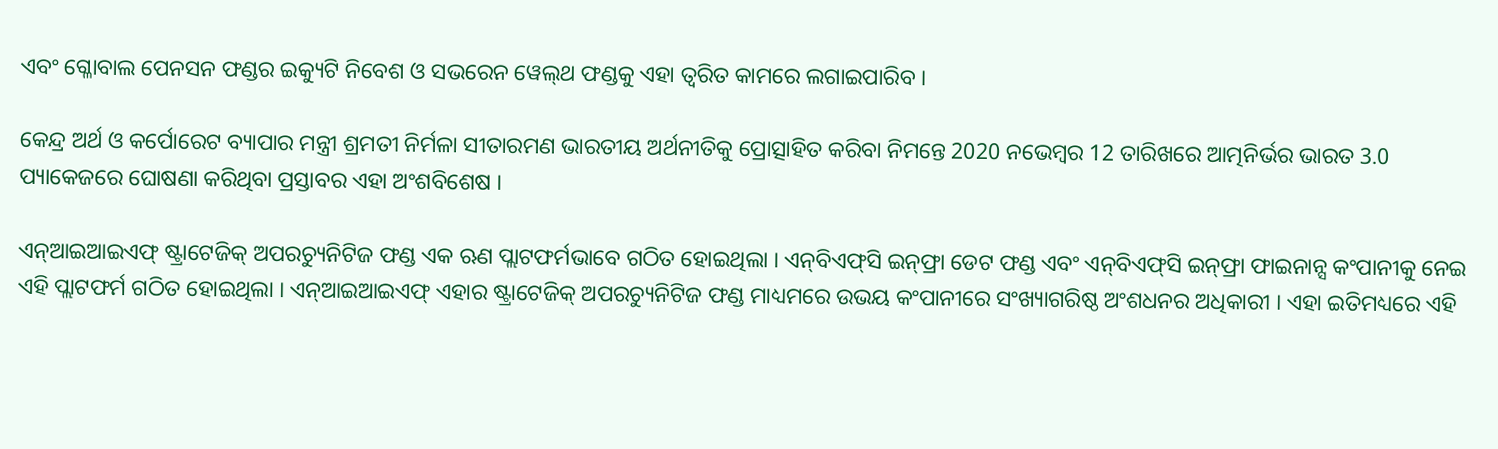ଏବଂ ଗ୍ଳୋବାଲ ପେନସନ ଫଣ୍ଡର ଇକ୍ୟୁଟି ନିବେଶ ଓ ସଭରେନ ୱେଲ୍‌ଥ ଫଣ୍ଡକୁ ଏହା ତ୍ୱରିତ କାମରେ ଲଗାଇପାରିବ ।

କେନ୍ଦ୍ର ଅର୍ଥ ଓ କର୍ପୋରେଟ ବ୍ୟାପାର ମନ୍ତ୍ରୀ ଶ୍ରମତୀ ନିର୍ମଳା ସୀତାରମଣ ଭାରତୀୟ ଅର୍ଥନୀତିକୁ ପ୍ରୋତ୍ସାହିତ କରିବା ନିମନ୍ତେ 2020 ନଭେମ୍ବର 12 ତାରିଖରେ ଆତ୍ମନିର୍ଭର ଭାରତ 3.0 ପ୍ୟାକେଜରେ ଘୋଷଣା କରିଥିବା ପ୍ରସ୍ତାବର ଏହା ଅଂଶବିଶେଷ ।

ଏନ୍‌ଆଇଆଇଏଫ୍‌ ଷ୍ଟ୍ରାଟେଜିକ୍‌ ଅପରଚ୍ୟୁନିଟିଜ ଫଣ୍ଡ ଏକ ଋଣ ପ୍ଲାଟଫର୍ମଭାବେ ଗଠିତ ହୋଇଥିଲା । ଏନ୍‌ବିଏଫ୍‌ସି ଇନ୍‌ଫ୍ରା ଡେଟ ଫଣ୍ଡ ଏବଂ ଏନ୍‌ବିଏଫ୍‌ସି ଇନ୍‌ଫ୍ରା ଫାଇନାନ୍ସ କଂପାନୀକୁ ନେଇ ଏହି ପ୍ଲାଟଫର୍ମ ଗଠିତ ହୋଇଥିଲା । ଏନ୍‌ଆଇଆଇଏଫ୍‌ ଏହାର ଷ୍ଟ୍ରାଟେଜିକ୍‌ ଅପରଚ୍ୟୁନିଟିଜ ଫଣ୍ଡ ମାଧ୍ୟମରେ ଉଭୟ କଂପାନୀରେ ସଂଖ୍ୟାଗରିଷ୍ଠ ଅଂଶଧନର ଅଧିକାରୀ । ଏହା ଇତିମଧ୍ୟରେ ଏହି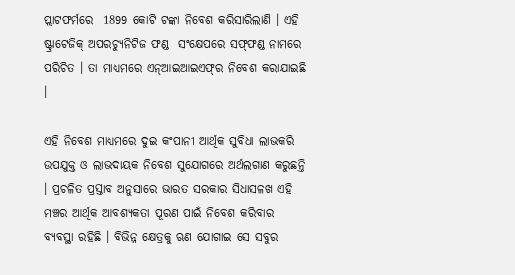ପ୍ଲାଟଫର୍ମରେ  1899 କୋଟି ଟଙ୍କା ନିବେଶ କରିସାରିଲାଣି । ଏହି  ଷ୍ଟ୍ରାଟେଜିକ୍‌ ଅପରଚ୍ୟୁନିଟିଜ ଫଣ୍ଡ  ସଂକ୍ଷେପରେ ସଫ୍‌ଫଣ୍ଡ ନାମରେ ପରିଚିତ । ତା ମାଧ୍ୟମରେ ଏନ୍‌ଆଇଆଇଏଫ୍‌ର ନିବେଶ କରାଯାଇଛି ।

ଏହି ନିବେଶ ମାଧ୍ୟମରେ ଦୁଇ କଂପାନୀ ଆର୍ଥିକ ସୁବିଧା ଲାଭକରି ଉପଯୁକ୍ତ ଓ ଲାଭଦାୟକ ନିବେଶ ସୁଯୋଗରେ ଅର୍ଥଲଗାଣ କରୁଛନ୍ତି । ପ୍ରଚଳିତ ପ୍ରସ୍ତାବ ଅନୁସାରେ ଭାରତ ସରକାର ସିଧାସଳଖ ଏହି ମଞ୍ଚର ଆର୍ଥିକ ଆବଶ୍ୟକତା ପୂରଣ ପାଇଁ ନିବେଶ କରିବାର ବ୍ୟବସ୍ଥା ରହିଛି । ବିଭିନ୍ନ କ୍ଷେତ୍ରକୁ ଋଣ ଯୋଗାଇ ସେ ସବୁର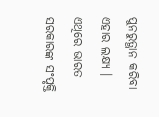ପୁନରୁତ୍ଥାନ କରିବା ଏହାର ଲକ୍ଷ୍ୟ । ଏଥିରେ ଭାରତ ସରକାରଙ୍କ ସଂପୃକ୍ତି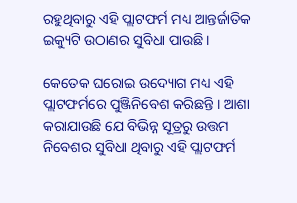ରହୁଥିବାରୁ ଏହି ପ୍ଲାଟଫର୍ମ ମଧ୍ୟ ଆନ୍ତର୍ଜାତିକ ଇକ୍ୟୁଟି ଉଠାଣର ସୁବିଧା ପାଉଛି ।

କେତେକ ଘରୋଇ ଉଦ୍ୟୋଗ ମଧ୍ୟ ଏହି ପ୍ଲାଟଫର୍ମରେ ପୁଞ୍ଜିନିବେଶ କରିଛନ୍ତି । ଆଶା କରାଯାଉଛି ଯେ ବିଭିନ୍ନ ସୂତ୍ରରୁ ଉତ୍ତମ ନିବେଶର ସୁବିଧା ଥିବାରୁ ଏହି ପ୍ଲାଟଫର୍ମ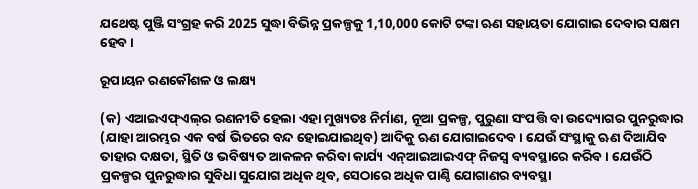ଯଥେଷ୍ଟ ପୁଞ୍ଜି ସଂଗ୍ରହ କରି 2025 ସୁଦ୍ଧା ବିଭିନ୍ନ ପ୍ରକଳ୍ପକୁ 1,10,000 କୋଟି ଟଙ୍କା ଋଣ ସହାୟତା ଯୋଗାଇ ଦେବାର ସକ୍ଷମ ହେବ ।

ରୂପାୟନ ରଣକୌଶଳ ଓ ଲକ୍ଷ୍ୟ

(କ) ଏଆଇଏଫ୍‌ଏଲ୍‌ର ରଣନୀତି ହେଲା ଏହା ମୁଖ୍ୟତଃ ନିର୍ମାଣ, ନୂଆ ପ୍ରକଳ୍ପ, ପୁରୁଣା ସଂପତ୍ତି ବା ଉଦ୍ୟୋଗର ପୁନରୁଦ୍ଧାର (ଯାହା ଆରମ୍ଭର ଏକ ବର୍ଷ ଭିତରେ ବନ୍ଦ ହୋଇଯାଇଥିବ) ଆଦିକୁ ଋଣ ଯୋଗାଇଦେବ । ଯେଉଁ ସଂସ୍ଥାକୁ ଋଣ ଦିଆଯିବ ତାହାର ଦକ୍ଷତା, ସ୍ଥିତି ଓ ଭବିଷ୍ୟତ ଆକଳନ କରିବା କାର୍ଯ୍ୟ ଏନ୍‌ଆଇଆଇଏଫ୍‌ ନିଜସ୍ୱ ବ୍ୟବସ୍ଥାରେ କରିବ । ଯେଉଁଠି ପ୍ରକଳ୍ପର ପୁନରୁଦ୍ଧାର ସୁବିଧା ସୁଯୋଗ ଅଧିକ ଥିବ, ସେଠାରେ ଅଧିକ ପାଣ୍ଠି ଯୋଗାଣର ବ୍ୟବସ୍ଥା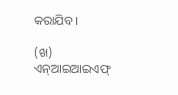କରାଯିବ ।

(ଖ) ଏନ୍‌ଆଇଆଇଏଫ୍‌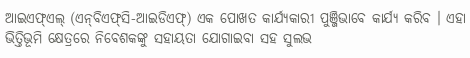ଆଇଏଫ୍‌ଏଲ୍‌ (ଏନ୍‌ବିଏଫ୍‌ସି-ଆଇଡିଏଫ୍‌) ଏକ ପୋଖତ କାର୍ଯ୍ୟକାରୀ ପୁଞ୍ଜିଭାବେ କାର୍ଯ୍ୟ କରିବ । ଏହା ଭିତ୍ତିଭୂମି କ୍ଷେତ୍ରରେ ନିବେଶକଙ୍କୁ ସହାୟତା ଯୋଗାଇବା ସହ ସୁଲଭ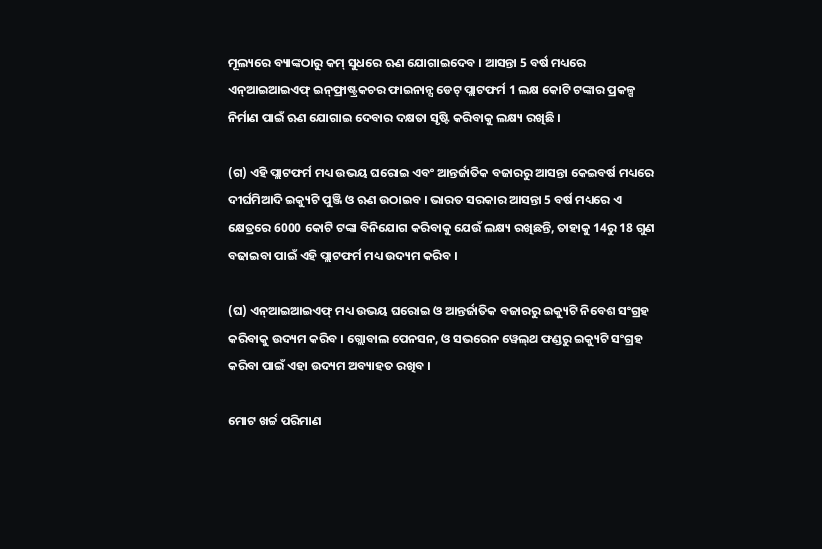ମୂଲ୍ୟରେ ବ୍ୟାଙ୍କଠାରୁ କମ୍‌ ସୁଧରେ ଋଣ ଯୋଗାଇଦେବ । ଆସନ୍ତା 5 ବର୍ଷ ମଧ୍ୟରେ ଏନ୍‌ଆଇଆଇଏଫ୍‌ ଇନ୍‌ଫ୍ରାଷ୍ଟ୍ରକଚର ଫାଇନାନ୍ସ ଡେଟ୍‌ ପ୍ଲାଟଫର୍ମ 1 ଲକ୍ଷ କୋଟି ଟଙ୍କାର ପ୍ରକଳ୍ପ ନିର୍ମାଣ ପାଇଁ ଋଣ ଯୋଗାଇ ଦେବାର ଦକ୍ଷତା ସୃଷ୍ଟି କରିବାକୁ ଲକ୍ଷ୍ୟ ରଖିଛି ।

(ଗ) ଏହି ପ୍ଲାଟଫର୍ମ ମଧ୍ୟ ଉଭୟ ଘରୋଇ ଏବଂ ଆନ୍ତର୍ଜାତିକ ବଜାରରୁ ଆସନ୍ତା କେଇବର୍ଷ ମଧ୍ୟରେ ଦୀର୍ଘମିଆଦି ଇକ୍ୟୁଟି ପୁଞ୍ଜି ଓ ଋଣ ଉଠାଇବ । ଭାରତ ସରକାର ଆସନ୍ତା 5 ବର୍ଷ ମଧ୍ୟରେ ଏ କ୍ଷେତ୍ରରେ 6000 କୋଟି ଟଙ୍କା ବିନିଯୋଗ କରିବାକୁ ଯେଉଁ ଲକ୍ଷ୍ୟ ରଖିଛନ୍ତି, ତାହାକୁ 14ରୁ 18 ଗୁଣ ବଢାଇବା ପାଇଁ ଏହି ପ୍ଲାଟଫର୍ମ ମଧ୍ୟ ଉଦ୍ୟମ କରିବ ।

(ଘ) ଏନ୍‌ଆଇଆଇଏଫ୍‌ ମଧ୍ୟ ଉଭୟ ଘରୋଇ ଓ ଆନ୍ତର୍ଜାତିକ ବଜାରରୁ ଇକ୍ୟୁଟି ନିବେଶ ସଂଗ୍ରହ କରିବାକୁ ଉଦ୍ୟମ କରିବ । ଗ୍ଲୋବାଲ ପେନସନ, ଓ ସଭରେନ ୱେଲ୍‌ଥ ଫଣ୍ଡରୁ ଇକ୍ୟୁଟି ସଂଗ୍ରହ କରିବା ପାଇଁ ଏହା ଉଦ୍ୟମ ଅବ୍ୟାହତ ରଖିବ ।

ମୋଟ ଖର୍ଚ୍ଚ ପରିମାଣ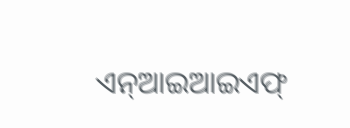ଏନ୍‌ଆଇଆଇଏଫ୍‌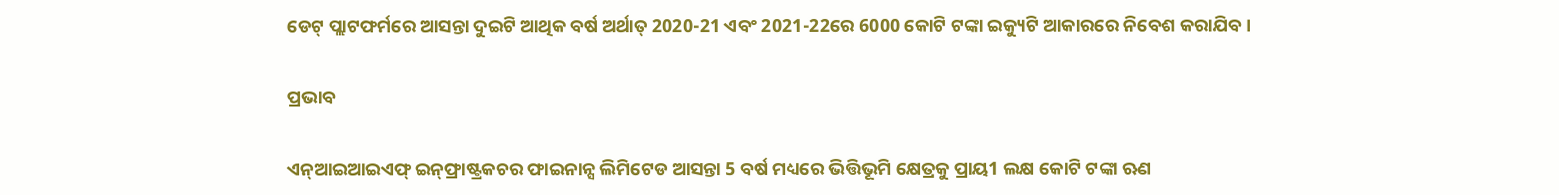ଡେଟ୍‌ ପ୍ଲାଟଫର୍ମରେ ଆସନ୍ତା ଦୁଇଟି ଆଥିକ ବର୍ଷ ଅର୍ଥାତ୍‌ 2020-21 ଏବଂ 2021-22ରେ 6000 କୋଟି ଟଙ୍କା ଇକ୍ୟୁଟି ଆକାରରେ ନିବେଶ କରାଯିବ ।

ପ୍ରଭାବ

ଏନ୍‌ଆଇଆଇଏଫ୍‌ ଇନ୍‌ଫ୍ରାଷ୍ଟ୍ରକଚର ଫାଇନାନ୍ସ ଲିମିଟେଡ ଆସନ୍ତା 5 ବର୍ଷ ମଧ୍ୟରେ ଭିତ୍ତିଭୂମି କ୍ଷେତ୍ରକୁ ପ୍ରାୟ1 ଲକ୍ଷ କୋଟି ଟଙ୍କା ଋଣ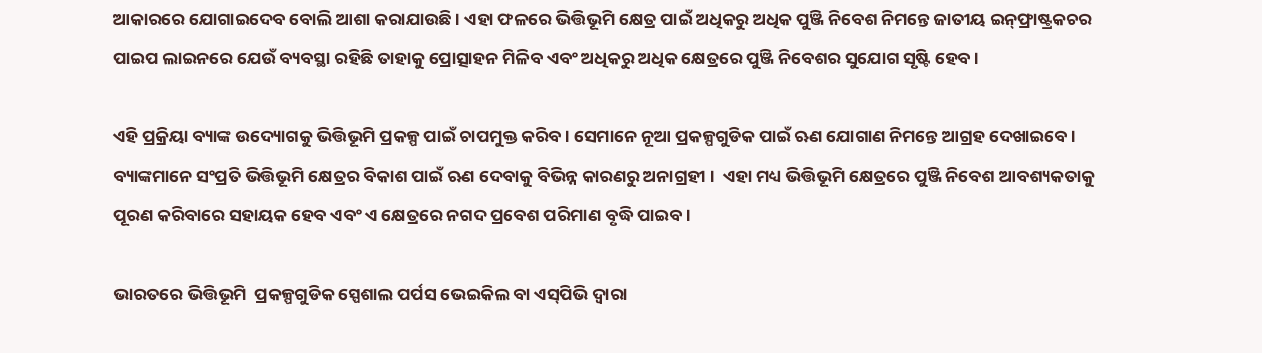ଆକାରରେ ଯୋଗାଇଦେବ ବୋଲି ଆଶା କରାଯାଉଛି । ଏହା ଫଳରେ ଭିତ୍ତିଭୂମି କ୍ଷେତ୍ର ପାଇଁ ଅଧିକରୁ ଅଧିକ ପୁଞ୍ଜି ନିବେଶ ନିମନ୍ତେ ଜାତୀୟ ଇନ୍‌ଫ୍ରାଷ୍ଟ୍ରକଚର ପାଇପ ଲାଇନରେ ଯେଉଁ ବ୍ୟବସ୍ଥା ରହିଛି ତାହାକୁ ପ୍ରୋତ୍ସାହନ ମିଳିବ ଏବଂ ଅଧିକରୁ ଅଧିକ କ୍ଷେତ୍ରରେ ପୁଞ୍ଜି ନିବେଶର ସୁଯୋଗ ସୃଷ୍ଟି ହେବ ।

ଏହି ପ୍ରକ୍ରିୟା ବ୍ୟାଙ୍କ ଉଦ୍ୟୋଗକୁ ଭିତ୍ତିଭୂମି ପ୍ରକଳ୍ପ ପାଇଁ ଚାପମୁକ୍ତ କରିବ । ସେମାନେ ନୂଆ ପ୍ରକଳ୍ପଗୁଡିକ ପାଇଁ ଋଣ ଯୋଗାଣ ନିମନ୍ତେ ଆଗ୍ରହ ଦେଖାଇବେ । ବ୍ୟାଙ୍କମାନେ ସଂପ୍ରତି ଭିତ୍ତିଭୂମି କ୍ଷେତ୍ରର ବିକାଶ ପାଇଁ ଋଣ ଦେବାକୁ ବିଭିନ୍ନ କାରଣରୁ ଅନାଗ୍ରହୀ ।  ଏହା ମଧ୍ୟ ଭିତ୍ତିଭୂମି କ୍ଷେତ୍ରରେ ପୁଞ୍ଜି ନିବେଶ ଆବଶ୍ୟକତାକୁ ପୂରଣ କରିବାରେ ସହାୟକ ହେବ ଏବଂ ଏ କ୍ଷେତ୍ରରେ ନଗଦ ପ୍ରବେଶ ପରିମାଣ ବୃଦ୍ଧି ପାଇବ ।

ଭାରତରେ ଭିତ୍ତିଭୂମି  ପ୍ରକଳ୍ପଗୁଡିକ ସ୍ପେଶାଲ ପର୍ପସ ଭେଇକିଲ ବା ଏସ୍‌ପିଭି ଦ୍ୱାରା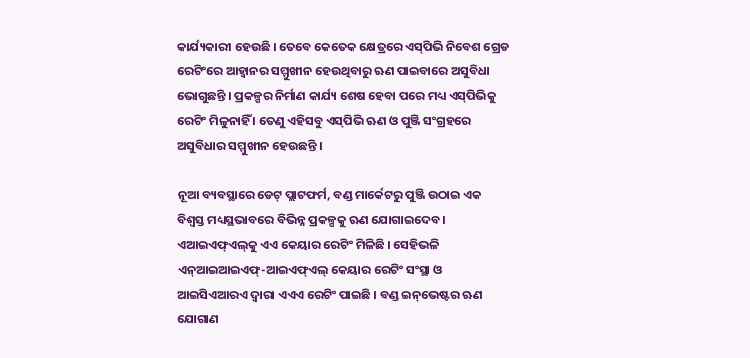କାର୍ଯ୍ୟକାରୀ ହେଉଛି । ତେବେ କେତେକ କ୍ଷେତ୍ରରେ ଏସ୍‌ପିଭି ନିବେଶ ଗ୍ରେଡ ରେଟିଂରେ ଆହ୍ୱାନର ସମ୍ମୁଖୀନ ହେଉଥିବାରୁ ଋଣ ପାଇବାରେ ଅସୁବିଧା ଭୋଗୁଛନ୍ତି । ପ୍ରକଳ୍ପର ନିର୍ମାଣ କାର୍ଯ୍ୟ ଶେଷ ହେବା ପରେ ମଧ୍ୟ ଏସ୍‌ପିଭିକୁ ରେଟିଂ ମିଳୁନାହିଁ । ତେଣୁ ଏହିସବୁ ଏସ୍‌ପିଭି ଋଣ ଓ ପୁଞ୍ଜି ସଂଗ୍ରହରେ ଅସୁବିଧାର ସମ୍ମୁଖୀନ ହେଉଛନ୍ତି ।

ନୂଆ ବ୍ୟବସ୍ଥାରେ ଡେଟ୍‌ ପ୍ଲାଟଫର୍ମ, ବଣ୍ଡ ମାର୍କେଟରୁ ପୁଞ୍ଜି ଉଠାଇ ଏକ ବିଶ୍ୱସ୍ତ ମଧ୍ୟସ୍ଥଭାବରେ ବିଭିନ୍ନ ପ୍ରକଳ୍ପକୁ ଋଣ ଯୋଗାଇଦେବ । ଏଆଇଏଫ୍‌ଏଲ୍‌କୁ ଏଏ କେୟାର ରେଟିଂ ମିଳିଛି । ସେହିଭଳି ଏନ୍‌ଆଇଆଇଏଫ୍‌-ଆଇଏଫ୍‌ଏଲ୍‌ କେୟାର ରେଟିଂ ସଂସ୍ଥା ଓ ଆଇସିଏଆରଏ ଦ୍ୱାରା ଏଏଏ ରେଟିଂ ପାଇଛି । ବଣ୍ଡ ଇନ୍‌ଭେଷ୍ଟର ଋଣ ଯୋଗାଣ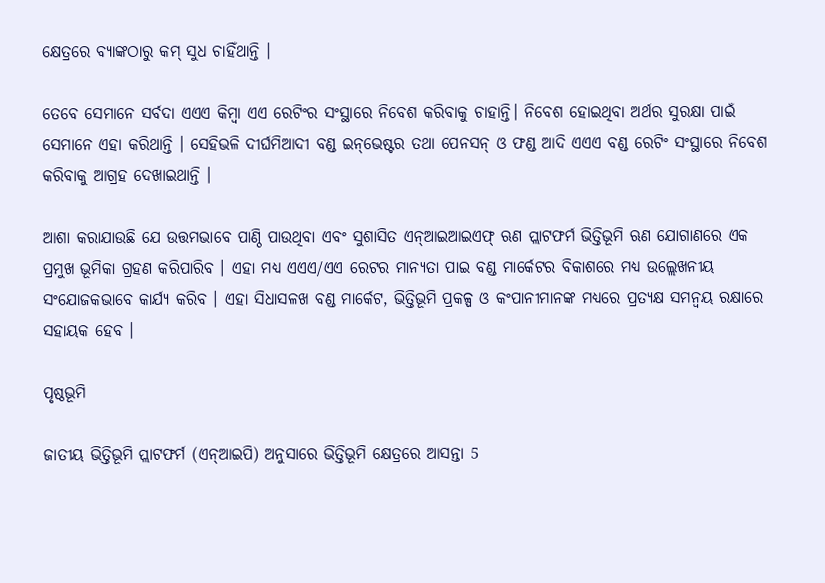କ୍ଷେତ୍ରରେ ବ୍ୟାଙ୍କଠାରୁ କମ୍‌ ସୁଧ ଚାହିଁଥାନ୍ତି ।

ତେବେ ସେମାନେ ସର୍ବଦା ଏଏଏ କିମ୍ବା ଏଏ ରେଟିଂର ସଂସ୍ଥାରେ ନିବେଶ କରିବାକୁ ଚାହାନ୍ତି। ନିବେଶ ହୋଇଥିବା ଅର୍ଥର ସୁରକ୍ଷା ପାଇଁ ସେମାନେ ଏହା କରିଥାନ୍ତି । ସେହିଭଳି ଦୀର୍ଘମିଆଦୀ ବଣ୍ଡ ଇନ୍‌ଭେଷ୍ଟର ତଥା ପେନସନ୍‌ ଓ ଫଣ୍ଡ ଆଦି ଏଏଏ ବଣ୍ଡ ରେଟିଂ ସଂସ୍ଥାରେ ନିବେଶ କରିବାକୁ ଆଗ୍ରହ ଦେଖାଇଥାନ୍ତି ।

ଆଶା କରାଯାଉଛି ଯେ ଉତ୍ତମଭାବେ ପାଣ୍ଠି ପାଉଥିବା ଏବଂ ସୁଶାସିତ ଏନ୍‌ଆଇଆଇଏଫ୍‌ ଋଣ ପ୍ଲାଟଫର୍ମ ଭିତ୍ତିଭୂମି ଋଣ ଯୋଗାଣରେ ଏକ ପ୍ରମୁଖ ଭୂମିକା ଗ୍ରହଣ କରିପାରିବ । ଏହା ମଧ୍ୟ ଏଏଏ/ଏଏ ରେଟର ମାନ୍ୟତା ପାଇ ବଣ୍ଡ ମାର୍କେଟର ବିକାଶରେ ମଧ୍ୟ ଉଲ୍ଲେଖନୀୟ ସଂଯୋଜକଭାବେ କାର୍ଯ୍ୟ କରିବ । ଏହା ସିଧାସଳଖ ବଣ୍ଡ ମାର୍କେଟ, ଭିତ୍ତିଭୂମି ପ୍ରକଳ୍ପ ଓ କଂପାନୀମାନଙ୍କ ମଧ୍ୟରେ ପ୍ରତ୍ୟକ୍ଷ ସମନ୍ୱୟ ରକ୍ଷାରେ ସହାୟକ ହେବ ।

ପୃଷ୍ଠଭୂମି

ଜାତୀୟ ଭିତ୍ତିଭୂମି ପ୍ଲାଟଫର୍ମ (ଏନ୍‌ଆଇପି) ଅନୁସାରେ ଭିତ୍ତିଭୂମି କ୍ଷେତ୍ରରେ ଆସନ୍ତା 5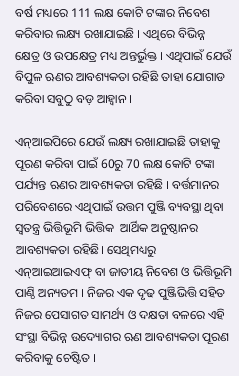ବର୍ଷ ମଧ୍ୟରେ 111 ଲକ୍ଷ କୋଟି ଟଙ୍କାର ନିବେଶ କରିବାର ଲକ୍ଷ୍ୟ ରଖାଯାଇଛି । ଏଥିରେ ବିଭିନ୍ନ କ୍ଷେତ୍ର ଓ ଉପକ୍ଷେତ୍ର ମଧ୍ୟ ଅନ୍ତର୍ଭୁକ୍ତ । ଏଥିପାଇଁ ଯେଉଁ ବିପୁଳ ଋଣର ଆବଶ୍ୟକତା ରହିଛି ତାହା ଯୋଗାଡ କରିବା ସବୁଠୁ ବଡ଼ ଆହ୍ୱାନ ।

ଏନ୍‌ଆଇପିରେ ଯେଉଁ ଲକ୍ଷ୍ୟ ରଖାଯାଇଛି ତାହାକୁ ପୂରଣ କରିବା ପାଇଁ 60ରୁ 70 ଲକ୍ଷ କୋଟି ଟଙ୍କା ପର୍ଯ୍ୟନ୍ତ ଋଣର ଆବଶ୍ୟକତା ରହିଛି । ବର୍ତ୍ତମାନର ପରିବେଶରେ ଏଥିପାଇଁ ଉତ୍ତମ ପୁଞ୍ଜି ବ୍ୟବସ୍ଥା ଥିବା ସ୍ୱତନ୍ତ୍ର ଭିତ୍ତିଭୂମି ଭିତ୍ତିକ  ଆର୍ଥିକ ଅନୁଷ୍ଠାନର ଆବଶ୍ୟକତା ରହିଛି। ସେଥିମଧ୍ୟରୁ ଏନ୍‌ଆଇଆଇଏଫ୍‌ ବା ଜାତୀୟ ନିବେଶ ଓ ଭିତ୍ତିଭୂମି ପାଣ୍ଠି ଅନ୍ୟତମ । ନିଜର ଏକ ଦୃଢ ପୁଞ୍ଜିଭିତ୍ତି ସହିତ ନିଜର ପେସାଗତ ସାମର୍ଥ୍ୟ ଓ ଦକ୍ଷତା ବଳରେ ଏହି ସଂସ୍ଥା ବିଭିନ୍ନ ଉଦ୍ୟୋଗର ଋଣ ଆବଶ୍ୟକତା ପୂରଣ କରିବାକୁ ଚେଷ୍ଟିତ ।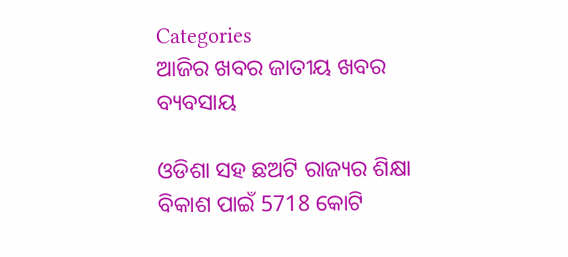Categories
ଆଜିର ଖବର ଜାତୀୟ ଖବର ବ୍ୟବସାୟ

ଓଡିଶା ସହ ଛଅଟି ରାଜ୍ୟର ଶିକ୍ଷା ବିକାଶ ପାଇଁ 5718 କୋଟି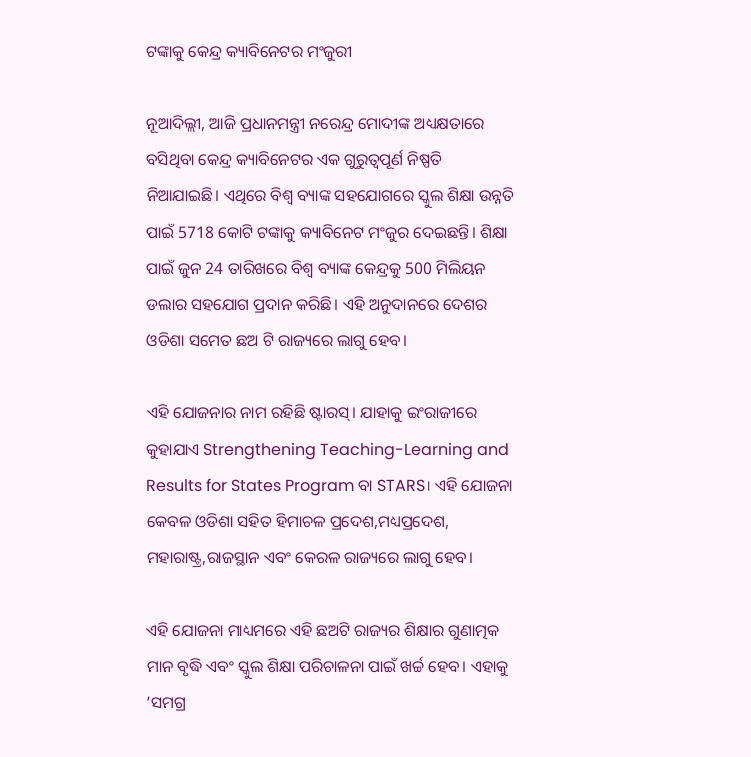ଟଙ୍କାକୁ କେନ୍ଦ୍ର କ୍ୟାବିନେଟର ମଂଜୁରୀ

ନୂଆଦିଲ୍ଲୀ, ଆଜି ପ୍ରଧାନମନ୍ତ୍ରୀ ନରେନ୍ଦ୍ର ମୋଦୀଙ୍କ ଅଧ୍ୟକ୍ଷତାରେ ବସିଥିବା କେନ୍ଦ୍ର କ୍ୟାବିନେଟର ଏକ ଗୁରୁତ୍ବପୂର୍ଣ ନିଷ୍ପତି ନିଆଯାଇଛି। ଏଥିରେ ବିଶ୍ବ ବ୍ୟାଙ୍କ ସହଯୋଗରେ ସ୍କୁଲ ଶିକ୍ଷା ଉନ୍ନତି ପାଇଁ 5718 କୋଟି ଟଙ୍କାକୁ କ୍ୟାବିନେଟ ମଂଜୁର ଦେଇଛନ୍ତି। ଶିକ୍ଷା ପାଇଁ ଜୁନ 24 ତାରିଖରେ ବିଶ୍ବ ବ୍ୟାଙ୍କ କେନ୍ଦ୍ରକୁ 500 ମିଲିୟନ ଡଲାର ସହଯୋଗ ପ୍ରଦାନ କରିଛି। ଏହି ଅନୁଦାନରେ ଦେଶର ଓଡିଶା ସମେତ ଛଅ ଟି ରାଜ୍ୟରେ ଲାଗୁ ହେବ।

ଏହି ଯୋଜନାର ନାମ ରହିଛି ଷ୍ଟାରସ୍। ଯାହାକୁ ଇଂରାଜୀରେ କୁହାଯାଏ Strengthening Teaching-Learning and Results for States Program ବା STARS। ଏହି ଯୋଜନା କେବଳ ଓଡିଶା ସହିତ ହିମାଚଳ ପ୍ରଦେଶ,ମଧ୍ୟପ୍ରଦେଶ, ମହାରାଷ୍ଟ୍ର,ରାଜସ୍ଥାନ ଏବଂ କେରଳ ରାଜ୍ୟରେ ଲାଗୁ ହେବ।

ଏହି ଯୋଜନା ମାଧ୍ୟମରେ ଏହି ଛଅଟି ରାଜ୍ୟର ଶିକ୍ଷାର ଗୁଣାତ୍ମକ ମାନ ବୃଦ୍ଧି ଏବଂ ସ୍କୁଲ ଶିକ୍ଷା ପରିଚାଳନା ପାଇଁ ଖର୍ଚ୍ଚ ହେବ। ଏହାକୁ ‘ସମଗ୍ର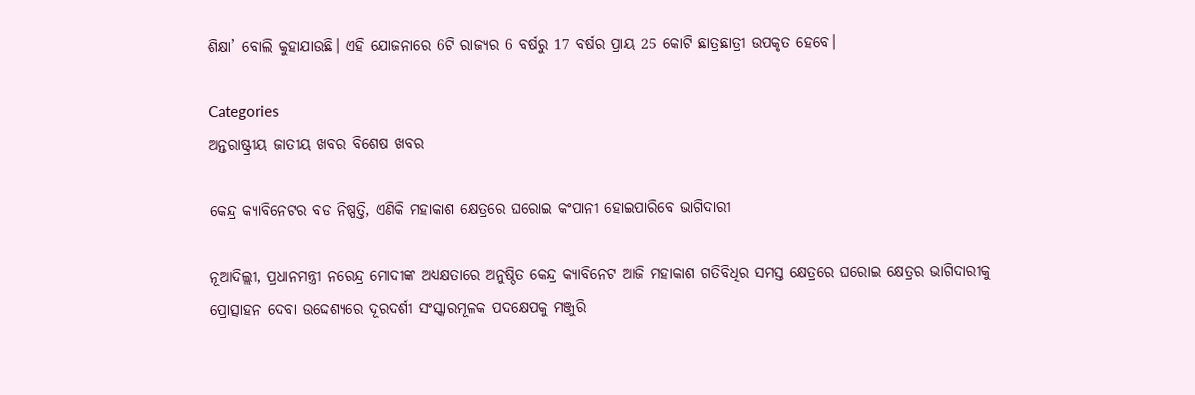ଶିକ୍ଷା’ ବୋଲି କୁହାଯାଉଛି। ଏହି ଯୋଜନାରେ 6ଟି ରାଜ୍ୟର 6 ବର୍ଷରୁ 17 ବର୍ଷର ପ୍ରାୟ 25 କୋଟି ଛାତ୍ରଛାତ୍ରୀ ଉପକୃତ ହେବେ।

Categories
ଅନ୍ତରାଷ୍ଟ୍ରୀୟ ଜାତୀୟ ଖବର ବିଶେଷ ଖବର

କେନ୍ଦ୍ର କ୍ୟାବିନେଟର ବଡ ନିଷ୍ପତ୍ତି, ଏଣିକି ମହାକାଶ କ୍ଷେତ୍ରରେ ଘରୋଇ କଂପାନୀ ହୋଇପାରିବେ ଭାଗିଦାରୀ

ନୂଆଦିଲ୍ଲୀ, ପ୍ରଧାନମନ୍ତ୍ରୀ ନରେନ୍ଦ୍ର ମୋଦୀଙ୍କ ଅଧ୍ୟକ୍ଷତାରେ ଅନୁଷ୍ଠିତ କେନ୍ଦ୍ର କ୍ୟାବିନେଟ ଆଜି ମହାକାଶ ଗତିବିଧିର ସମସ୍ତ କ୍ଷେତ୍ରରେ ଘରୋଇ କ୍ଷେତ୍ରର ଭାଗିଦାରୀକୁ ପ୍ରୋତ୍ସାହନ ଦେବା ଉଦ୍ଦେଶ୍ୟରେ ଦୂରଦର୍ଶୀ ସଂସ୍କାରମୂଳକ ପଦକ୍ଷେପକୁ ମଞ୍ଜୁରି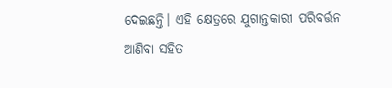ଦେଇଛନ୍ତି। ଏହି କ୍ଷେତ୍ରରେ ଯୁଗାନ୍ତକାରୀ ପରିବର୍ତ୍ତନ ଆଣିବା ସହିତ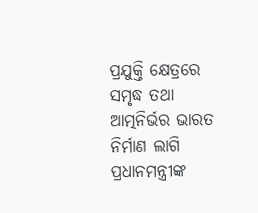ପ୍ରଯୁକ୍ତି କ୍ଷେତ୍ରରେ ସମୃଦ୍ଧ ତଥା ଆତ୍ମନିର୍ଭର ଭାରତ ନିର୍ମାଣ ଲାଗି ପ୍ରଧାନମନ୍ତ୍ରୀଙ୍କ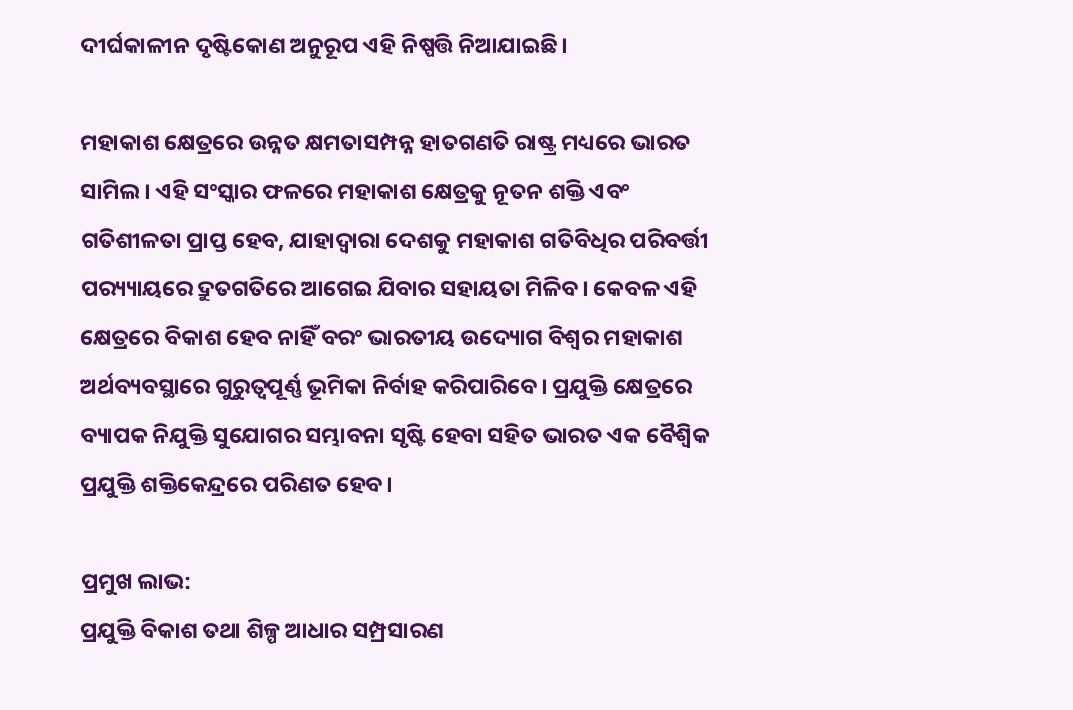ଦୀର୍ଘକାଳୀନ ଦୃଷ୍ଟିକୋଣ ଅନୁରୂପ ଏହି ନିଷ୍ପତ୍ତି ନିଆଯାଇଛି।

ମହାକାଶ କ୍ଷେତ୍ରରେ ଉନ୍ନତ କ୍ଷମତାସମ୍ପନ୍ନ ହାତଗଣତି ରାଷ୍ଟ୍ର ମଧ୍ୟରେ ଭାରତ ସାମିଲ। ଏହି ସଂସ୍କାର ଫଳରେ ମହାକାଶ କ୍ଷେତ୍ରକୁ ନୂତନ ଶକ୍ତି ଏବଂ ଗତିଶୀଳତା ପ୍ରାପ୍ତ ହେବ, ଯାହାଦ୍ବାରା ଦେଶକୁ ମହାକାଶ ଗତିବିଧିର ପରିବର୍ତ୍ତୀ ପର‌୍ୟ୍ୟାୟରେ ଦ୍ରୁତଗତିରେ ଆଗେଇ ଯିବାର ସହାୟତା ମିଳିବ। କେବଳ ଏହି କ୍ଷେତ୍ରରେ ବିକାଶ ହେବ ନାହିଁ ବରଂ ଭାରତୀୟ ଉଦ୍ୟୋଗ ବିଶ୍ବର ମହାକାଶ ଅର୍ଥବ୍ୟବସ୍ଥାରେ ଗୁରୁତ୍ବପୂର୍ଣ୍ଣ ଭୂମିକା ନିର୍ବାହ କରିପାରିବେ। ପ୍ରଯୁକ୍ତି କ୍ଷେତ୍ରରେ ବ୍ୟାପକ ନିଯୁକ୍ତି ସୁଯୋଗର ସମ୍ଭାବନା ସୃଷ୍ଟି ହେବା ସହିତ ଭାରତ ଏକ ବୈଶ୍ବିକ ପ୍ରଯୁକ୍ତି ଶକ୍ତିକେନ୍ଦ୍ରରେ ପରିଣତ ହେବ।

ପ୍ରମୁଖ ଲାଭ:
ପ୍ରଯୁକ୍ତି ବିକାଶ ତଥା ଶିଳ୍ପ ଆଧାର ସମ୍ପ୍ରସାରଣ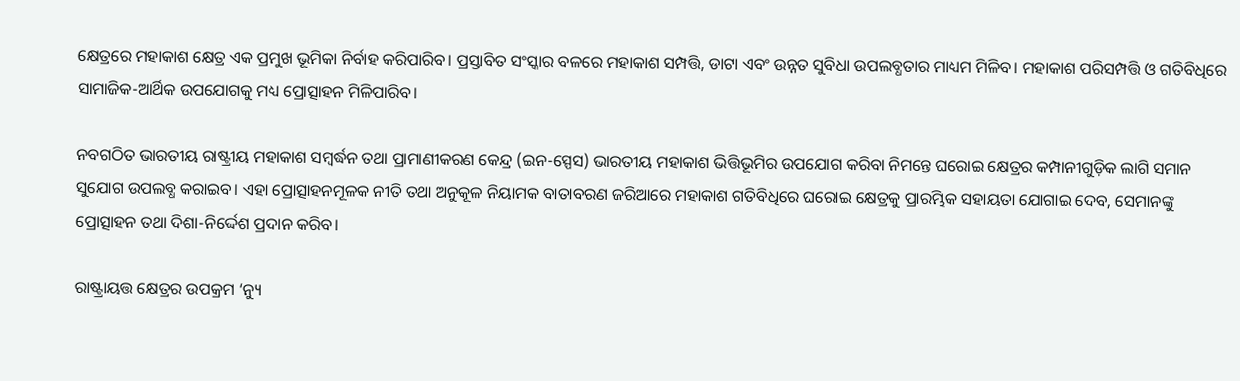କ୍ଷେତ୍ରରେ ମହାକାଶ କ୍ଷେତ୍ର ଏକ ପ୍ରମୁଖ ଭୂମିକା ନିର୍ବାହ କରିପାରିବ। ପ୍ରସ୍ତାବିତ ସଂସ୍କାର ବଳରେ ମହାକାଶ ସମ୍ପତ୍ତି, ଡାଟା ଏବଂ ଉନ୍ନତ ସୁବିଧା ଉପଲବ୍ଧତାର ମାଧ୍ୟମ ମିଳିବ। ମହାକାଶ ପରିସମ୍ପତ୍ତି ଓ ଗତିବିଧିରେ ସାମାଜିକ-ଆର୍ଥିକ ଉପଯୋଗକୁ ମଧ୍ୟ ପ୍ରୋତ୍ସାହନ ମିଳିପାରିବ।

ନବଗଠିତ ଭାରତୀୟ ରାଷ୍ଟ୍ରୀୟ ମହାକାଶ ସମ୍ବର୍ଦ୍ଧନ ତଥା ପ୍ରାମାଣୀକରଣ କେନ୍ଦ୍ର (ଇନ-ସ୍ପେସ) ଭାରତୀୟ ମହାକାଶ ଭିତ୍ତିଭୂମିର ଉପଯୋଗ କରିବା ନିମନ୍ତେ ଘରୋଇ କ୍ଷେତ୍ରର କମ୍ପାନୀଗୁଡ଼ିକ ଲାଗି ସମାନ ସୁଯୋଗ ଉପଲବ୍ଧ କରାଇବ। ଏହା ପ୍ରୋତ୍ସାହନମୂଳକ ନୀତି ତଥା ଅନୁକୂଳ ନିୟାମକ ବାତାବରଣ ଜରିଆରେ ମହାକାଶ ଗତିବିଧିରେ ଘରୋଇ କ୍ଷେତ୍ରକୁ ପ୍ରାରମ୍ଭିକ ସହାୟତା ଯୋଗାଇ ଦେବ, ସେମାନଙ୍କୁ ପ୍ରୋତ୍ସାହନ ତଥା ଦିଶା-ନିର୍ଦ୍ଦେଶ ପ୍ରଦାନ କରିବ।

ରାଷ୍ଟ୍ରାୟତ୍ତ କ୍ଷେତ୍ରର ଉପକ୍ରମ ‘ନ୍ୟୁ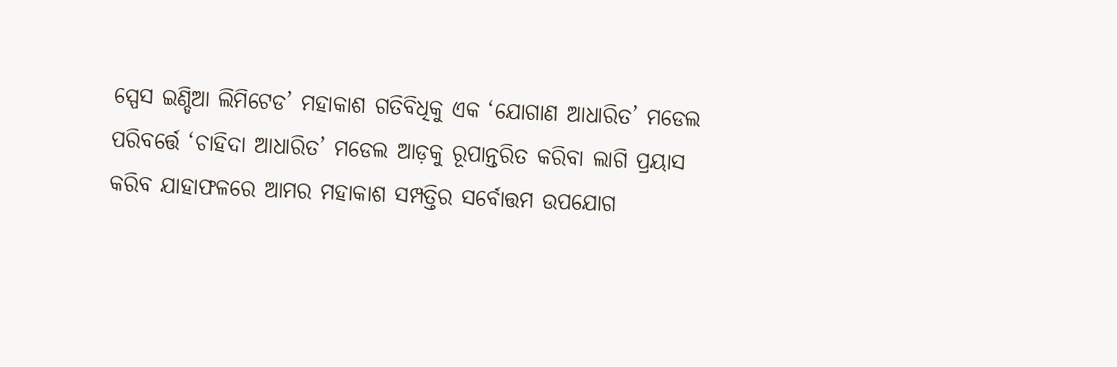ସ୍ପେସ ଇଣ୍ଡିଆ ଲିମିଟେଡ’ ମହାକାଶ ଗତିବିଧିକୁ ଏକ ‘ଯୋଗାଣ ଆଧାରିତ’ ମଡେଲ ପରିବର୍ତ୍ତେ ‘ଚାହିଦା ଆଧାରିତ’ ମଡେଲ ଆଡ଼କୁ ରୂପାନ୍ତରିତ କରିବା ଲାଗି ପ୍ରୟାସ କରିବ ଯାହାଫଳରେ ଆମର ମହାକାଶ ସମ୍ପତ୍ତିର ସର୍ବୋତ୍ତମ ଉପଯୋଗ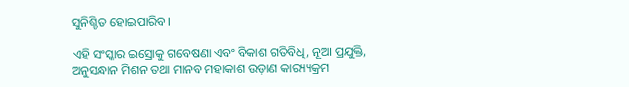ସୁନିଶ୍ଚିତ ହୋଇପାରିବ।

ଏହି ସଂସ୍କାର ଇସ୍ରୋକୁ ଗବେଷଣା ଏବଂ ବିକାଶ ଗତିବିଧି, ନୂଆ ପ୍ରଯୁକ୍ତି, ଅନୁସନ୍ଧାନ ମିଶନ ତଥା ମାନବ ମହାକାଶ ଉଡ଼ାଣ କାର‌୍ୟ୍ୟକ୍ରମ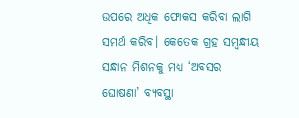ଉପରେ ଅଧିକ ଫୋକସ କରିବା ଲାଗି ସମର୍ଥ କରିବ। କେତେକ ଗ୍ରହ ସମ୍ବନ୍ଧୀୟ ସନ୍ଧାନ ମିଶନକୁ ମଧ୍ୟ ‘ଅବସର ଘୋଷଣା’ ବ୍ୟବସ୍ଥା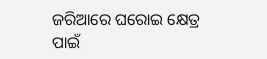ଜରିଆରେ ଘରୋଇ କ୍ଷେତ୍ର ପାଇଁ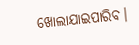ଖୋଲାଯାଇପାରିବ।